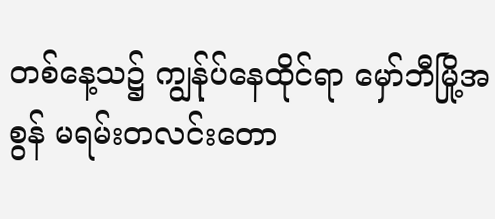တစ်နေ့သ၌ ကျွန်ုပ်နေထိုင်ရာ မှော်ဘီမြို့အစွန် မရမ်းတလင်းတော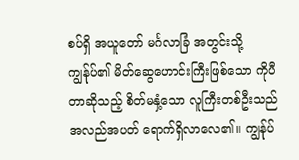စပ်ရှိ အယူတော် မင်္ဂလာခြံ အတွင်းသို့ ကျွန်ုပ်၏ မိတ်ဆွေဟောင်းကြီးဖြစ်သော ကိုပီတာဆိုသည့် စိတ်မနှံ့သော လူကြီးတစ်ဦးသည် အလည်အပတ် ရောက်ရှိလာလေ၏။ ကျွန်ုပ်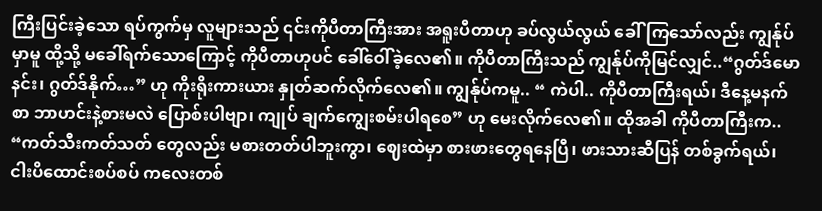ကြီးပြင်းခဲ့သော ရပ်ကွက်မှ လူများသည် ၎င်းကိုပီတာကြီးအား အရူးပီတာဟု ခပ်လွယ်လွယ် ခေါ်ကြသော်လည်း ကျွန်ုပ်မှာမူ ထို့သို့ မခေါ်ရက်သောကြောင့် ကိုပီတာဟုပင် ခေါ်ဝေါ်ခဲ့လေ၏။ ကိုပီတာကြီးသည် ကျွန်ုပ်ကိုမြင်လျှင်..“ဂွတ်ဒ်မောနင်း၊ ဂွတ်ဒ်နိုက်…” ဟု ကိုးရိုးကားယား နှုတ်ဆက်လိုက်လေ၏။ ကျွန်ုပ်ကမူ.. “ ကဲပါ.. ကိုပီတာကြီးရယ်၊ ဒီနေ့မနက်စာ ဘာဟင်းနဲ့စားမလဲ ပြောစ်းပါဗျာ၊ ကျုပ် ချက်ကျွေးစမ်းပါရစေ” ဟု မေးလိုက်လေ၏။ ထိုအခါ ကိုပီတာကြီးက.. “ကတ်သီးကတ်သတ် တွေလည်း မစားတတ်ပါဘူးကွာ၊ ဈေးထဲမှာ စားဖားတွေရနေပြီ၊ ဖားသားဆီပြန် တစ်ခွက်ရယ်၊ ငါးပိထောင်းစပ်စပ် ကလေးတစ်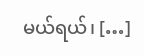မယ်ရယ်၊ […]